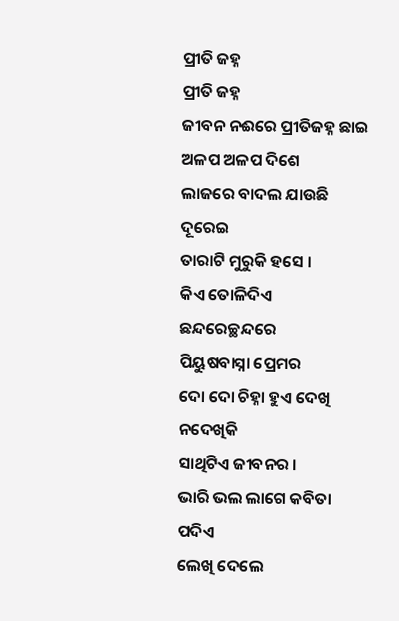ପ୍ରୀତି ଜହ୍ନ
ପ୍ରୀତି ଜହ୍ନ
ଜୀବନ ନଈରେ ପ୍ରୀତିଜହ୍ନ ଛାଇ
ଅଳପ ଅଳପ ଦିଶେ
ଲାଜରେ ବାଦଲ ଯାଉଛି ଦୂରେଇ
ତାରାଟି ମୁରୁକି ହସେ ।
କିଏ ତୋଳିଦିଏ ଛନ୍ଦରେଚ୍ଛନ୍ଦରେ
ପିୟୁଷବାସ୍ନା ପ୍ରେମର
ଦୋ ଦୋ ଚିହ୍ନା ହୁଏ ଦେଖି ନଦେଖିକି
ସାଥିଟିଏ ଜୀବନର ।
ଭାରି ଭଲ ଲାଗେ କବିତା ପଦିଏ
ଲେଖି ଦେଲେ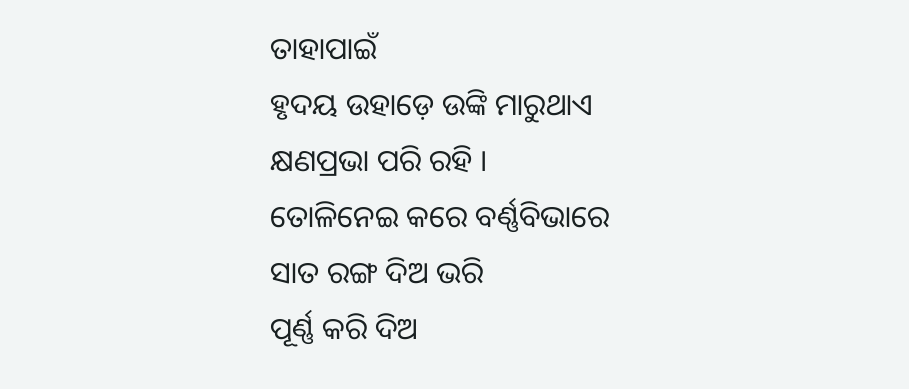ତାହାପାଇଁ
ହୃଦୟ ଉହାଡ଼େ ଉଙ୍କି ମାରୁଥାଏ
କ୍ଷଣପ୍ରଭା ପରି ରହି ।
ତୋଳିନେଇ କରେ ବର୍ଣ୍ଣବିଭାରେ
ସାତ ରଙ୍ଗ ଦିଅ ଭରି
ପୂର୍ଣ୍ଣ କରି ଦିଅ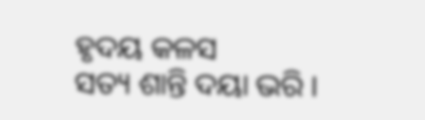ହୃଦୟ କଳସ
ସତ୍ୟ ଶାନ୍ତି ଦୟା ଭରି ।